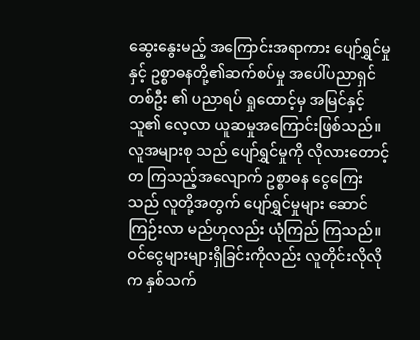ဆွေးနွေးမည့် အကြောင်းအရာကား ပျော်ရွှင်မှုနှင့် ဥစ္စာဓနတို့၏ဆက်စပ်မှု အပေါ်ပညာရှင်တစ်ဦး ၏ ပညာရပ် ရှုထောင့်မှ အမြင်နှင့် သူ၏ လေ့လာ ယူဆမှုအကြောင်းဖြစ်သည်။ လူအများစု သည် ပျော်ရွှင်မှုကို လိုလားတောင့်တ ကြသည့်အလျောက် ဥစ္စာဓန ငွေကြေး သည် လူတို့အတွက် ပျော်ရွှင်မှုများ ဆောင်ကြဉ်းလာ မည်ဟုလည်း ယုံကြည် ကြသည်။ ဝင်ငွေများများရှိခြင်းကိုလည်း လူတိုင်းလိုလိုက နှစ်သက်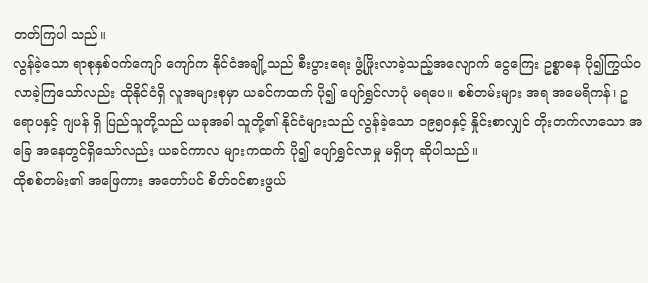တတ်ကြပါ သည်။
လွန်ခဲ့သော ရာစုနှစ်ဝက်ကျော် ကျော်က နိုင်ငံအချို့သည် စီးပွားရေး ဖွံ့ဖြိုးလာခဲ့သည့်အလျောက် ငွေကြေး ဥစ္စာဓန ပို၍ကြွယ်ဝလာခဲ့ကြသော်လည်း ထိုနိုင်ငံရှိ လူအများစုမှာ ယခင်ကထက် ပို၍ ပျော်ရွှင်လာပုံ မရပေ။ စစ်တမ်းများ အရ အမေရိကန်၊ ဥရောပနှင့် ဂျပန် ရှိ ပြည်သူတို့သည် ယခုအခါ သူတို့၏ နိုင်ငံများသည် လွန်ခဲ့သော ၁၉၅၀နှင့် နှိုင်းစာလျှင် တိုးတက်လာသော အခြေ အနေတွင်ရှိသော်လည်း ယခင်ကာလ များကထက် ပို၍ ပျော်ရွှင်လာမှု မရှိဟု ဆိုပါသည်။
ထိုစစ်တမ်း၏ အဖြေကား အတော်ပင် စိတ်ဝင်စားဖွယ်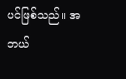ပင်ဖြစ်သည်။ အဘယ်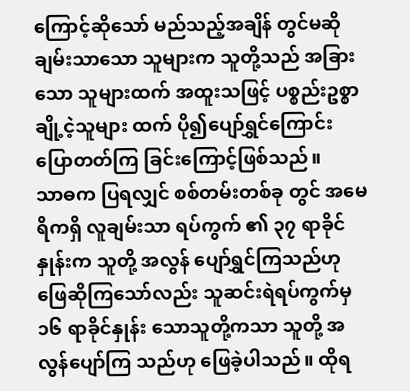ကြောင့်ဆိုသော် မည်သည့်အချိန် တွင်မဆို ချမ်းသာသော သူများက သူတို့သည် အခြားသော သူများထက် အထူးသဖြင့် ပစ္စည်းဥစ္စာ ချို့ငဲ့သူများ ထက် ပို၍ပျော်ရွှင်ကြောင်း ပြောတတ်ကြ ခြင်းကြောင့်ဖြစ်သည်။
သာဓက ပြရလျှင် စစ်တမ်းတစ်ခု တွင် အမေရိကရှိ လူချမ်းသာ ရပ်ကွက် ၏ ၃၇ ရာခိုင်နှုန်းက သူတို့ အလွန် ပျော်ရွှင်ကြသည်ဟုဖြေဆိုကြသော်လည်း သူဆင်းရဲရပ်ကွက်မှ ၁၆ ရာခိုင်နှုန်း သောသူတို့ကသာ သူတို့ အလွန်ပျော်ကြ သည်ဟု ဖြေခဲ့ပါသည်။ ထိုရ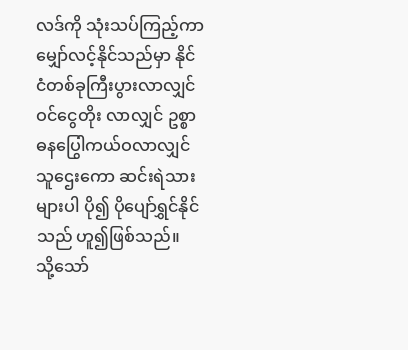လဒ်ကို သုံးသပ်ကြည့်ကာ မျှော်လင့်နိုင်သည်မှာ နိုင်ငံတစ်ခုကြီးပွားလာလျှင် ဝင်ငွေတိုး လာလျှင် ဥစ္စာဓနပြွေါကယ်ဝလာလျှင် သူဌေးကော ဆင်းရဲသားများပါ ပို၍ ပိုပျော်ရွှင်နိုင်သည် ဟူ၍ဖြစ်သည်။
သို့သော်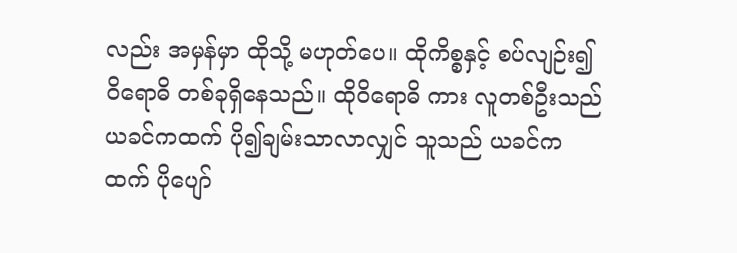လည်း အမှန်မှာ ထိုသို့ မဟုတ်ပေ။ ထိုကိစ္စနှင့် စပ်လျဉ်း၍ ဝိရောဓိ တစ်ခုရှိနေသည်။ ထိုဝိရောဓိ ကား လူတစ်ဦးသည် ယခင်ကထက် ပို၍ချမ်းသာလာလျှင် သူသည် ယခင်က ထက် ပိုပျော်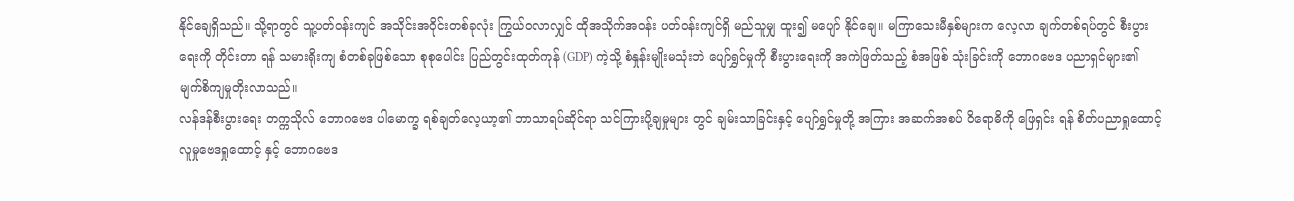နိုင်ချေရှိသည်။ သို့ရာတွင် သူ့ပတ်ဝန်းကျင် အသိုင်းအဝိုင်းတစ်ခုလုံး ကြွယ်ဝလာလျှင် ထိုအသိုက်အဝန်း ပတ်ဝန်းကျင်ရှိ မည်သူမျှ ထူး၍ မပျော် နိုင်ချေ။ မကြာသေးမီနှစ်များက လေ့လာ ချက်တစ်ရပ်တွင် စီးပွားရေးကို တိုင်းတာ ရန် သမားရိုးကျ စံတစ်ခုဖြစ်သော စုစုပေါင်း ပြည်တွင်းထုတ်ကုန် (GDP) ကဲ့သို့ စံနှုန်းမျိုးမသုံးဘဲ ပျော်ရွှင်မှုကို စီးပွားရေးကို အကဲဖြတ်သည့် စံအဖြစ် သုံးခြင်းကို ဘောဂဗေဒ ပညာရှင်များ၏ မျက်စိကျမှုတိုးလာသည်။
လန်ဒန်စီးပွားရေး တက္ကသိုလ် ဘောဂဗေဒ ပါမောက္ခ ရစ်ချတ်လေ့ယာ့၏ ဘာသာရပ်ဆိုင်ရာ သင်ကြားပို့ချမှုများ တွင် ချမ်းသာခြင်းနှင့် ပျော်ရွှင်မှုတို့ အကြား အဆက်အစပ် ဝိရောဓိကို ဖြေရှင်း ရန် စိတ်ပညာရှုထောင့် လူမှုဗေဒရှုထောင့် နှင့် ဘောဂဗေဒ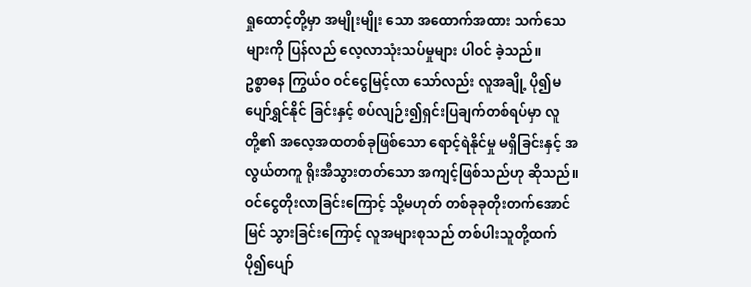ရှုထောင့်တို့မှာ အမျိုးမျိုး သော အထောက်အထား သက်သေများကို ပြန်လည် လေ့လာသုံးသပ်မှုများ ပါဝင် ခဲ့သည်။
ဥစ္စာဓန ကြွယ်ဝ ဝင်ငွေမြင့်လာ သော်လည်း လူအချို့ ပို၍မပျော်ရွှင်နိုင် ခြင်းနှင့် စပ်လျဉ်း၍ရှင်းပြချက်တစ်ရပ်မှာ လူတို့၏ အလေ့အထတစ်ခုဖြစ်သော ရောင့်ရဲနိုင်မှု မရှိခြင်းနှင့် အလွယ်တကူ ရိုးအီသွားတတ်သော အကျင့်ဖြစ်သည်ဟု ဆိုသည်။ ဝင်ငွေတိုးလာခြင်းကြောင့် သို့မဟုတ် တစ်ခုခုတိုးတက်အောင်မြင် သွားခြင်းကြောင့် လူအများစုသည် တစ်ပါးသူတို့ထက် ပို၍ပျော်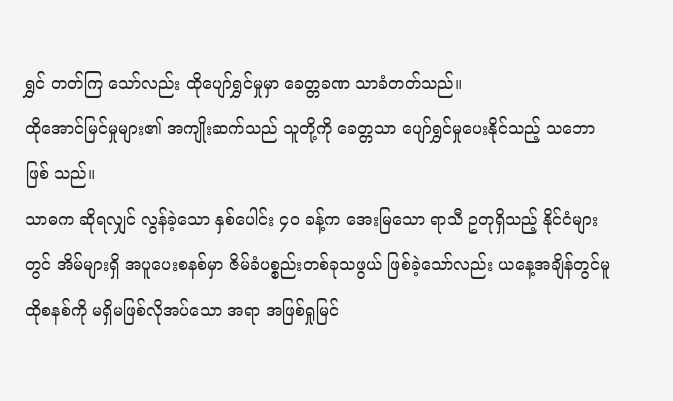ရွှင် တတ်ကြ သော်လည်း ထိုပျော်ရွှင်မှုမှာ ခေတ္တခဏ သာခံတတ်သည်။
ထိုအောင်မြင်မှုများ၏ အကျိုးဆက်သည် သူတို့ကို ခေတ္တသာ ပျော်ရွှင်မှုပေးနိုင်သည့် သဘောဖြစ် သည်။
သာဓက ဆိုရလျှင် လွန်ခဲ့သော နှစ်ပေါင်း ၄၀ ခန့်က အေးမြသော ရာသီ ဥတုရှိသည့် နိုင်ငံများတွင် အိမ်များရှိ အပူပေးစနစ်မှာ ဇိမ်ခံပစ္စည်းတစ်ခုသဖွယ် ဖြစ်ခဲ့သော်လည်း ယနေ့အချိန်တွင်မူ ထိုစနစ်ကို မရှိမဖြစ်လိုအပ်သော အရာ အဖြစ်ရှုမြင်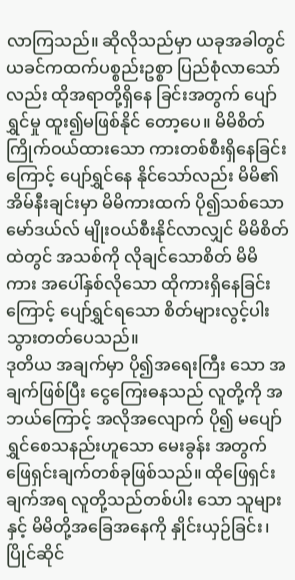လာကြသည်။ ဆိုလိုသည်မှာ ယခုအခါတွင် ယခင်ကထက်ပစ္စည်းဥစ္စာ ပြည်စုံလာသော်လည်း ထိုအရာတို့ရှိနေ ခြင်းအတွက် ပျော်ရွှင်မှု ထူး၍မဖြစ်နိုင် တော့ပေ။ မိမိစိတ်ကြိုက်ဝယ်ထားသော ကားတစ်စီးရှိနေခြင်းကြောင့် ပျော်ရွှင်နေ နိုင်သော်လည်း မိမိ၏ အိမ်နီးချင်းမှာ မိမိကားထက် ပို၍သစ်သော မော်ဒယ်လ် မျိုးဝယ်စီးနိုင်လာလျှင် မိမိစိတ်ထဲတွင် အသစ်ကို လိုချင်သောစိတ် မိမိ ကား အပေါ်နှစ်လိုသော ထိုကားရှိနေခြင်း ကြောင့် ပျော်ရွှင်ရသော စိတ်များလွင့်ပါး သွားတတ်ပေသည်။
ဒုတိယ အချက်မှာ ပို၍အရေးကြီး သော အချက်ဖြစ်ပြီး ငွေကြေးဓနသည် လူတို့ကို အဘယ်ကြောင့် အလိုအလျောက် ပို၍ မပျော်ရွှင်စေသနည်းဟူသော မေးခွန်း အတွက် ဖြေရှင်းချက်တစ်ခုဖြစ်သည်။ ထိုဖြေရှင်းချက်အရ လူတို့သည်တစ်ပါး သော သူများနှင့် မိမိတို့အခြေအနေကို နှိုင်းယှဉ်ခြင်း၊ ပြိုင်ဆိုင်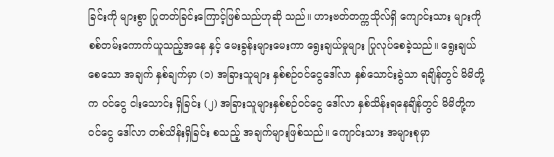ခြင်းကို များစွာ ပြုတတ်ခြင်းကြောင့်ဖြစ်သည်ဟုဆို သည်။ ဟားဗတ်တက္ကသိုလ်ရှိ ကျောင်းသား များကို စစ်တမ်းကောက်ယူသည့်အနေ နှင့် မေးခွန်းများမေးကာ ရွေးချယ်မှုများ ပြုလုပ်စေခဲ့သည်။ ရွေးချယ်စေသော အချက် နှစ်ချက်မှာ (၁) အခြားသူများ နှစ်စဉ်ဝင်ငွေဒေါ်လာ နှစ်သောင်းခွဲသာ ရချိန်တွင် မိမိတို့က ဝင်ငွေ ငါးသောင်း ရှိခြင်း (၂) အခြားသူများနှစ်စဉ်ဝင်ငွေ ဒေါ်လာ နှစ်သိန်းရနေချိန်တွင် မိမိတို့က ဝင်ငွေ ဒေါ်လာ တစ်သိန်းရှိခြင်း စသည့် အချက်များဖြစ်သည်။ ကျောင်းသား အများစုမှာ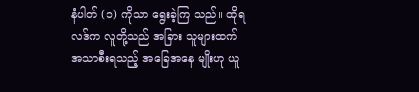နံပါတ် (၁) ကိုသာ ရွေးခဲ့ကြ သည်။ ထိုရလဒ်က လူတို့သည် အခြား သူများထက် အသာစီးရသည့် အခြေအနေ မျိုးဟု ယူ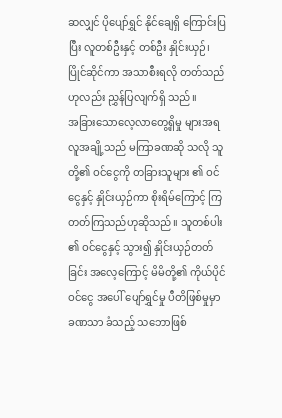ဆလျှင် ပိုပျော်ရွှင် နိုင်ချေရှိ ကြောင်းပြပြီး လူတစ်ဦးနှင့် တစ်ဦး နှိုင်းယှဉ်၊ ပြိုင်ဆိုင်ကာ အသာစီးရလို တတ်သည်ဟုလည်း ညွှန်ပြလျက်ရှိ သည်။
အခြားသောလေ့လာတွေ့ရှိမှု များအရ လူအချို့သည် မကြာခဏဆို သလို သူတို့၏ ဝင်ငွေကို တခြားသူများ ၏ ဝင်ငွေနှင့် နှိုင်းယှဉ်ကာ စိုးရိမ်ကြောင့် ကြတတ်ကြသည်ဟုဆိုသည်။ သူတစ်ပါး ၏ ဝင်ငွေနှင့် သွား၍ နှိုင်းယှဉ်တတ်ခြင်း အလေ့ကြောင့် မိမိတို့၏ ကိုယ်ပိုင်ဝင်ငွေ အပေါ် ပျော်ရွှင်မှု ပီတိဖြစ်မှုမှာ ခဏသာ ခံသည့် သဘောဖြစ်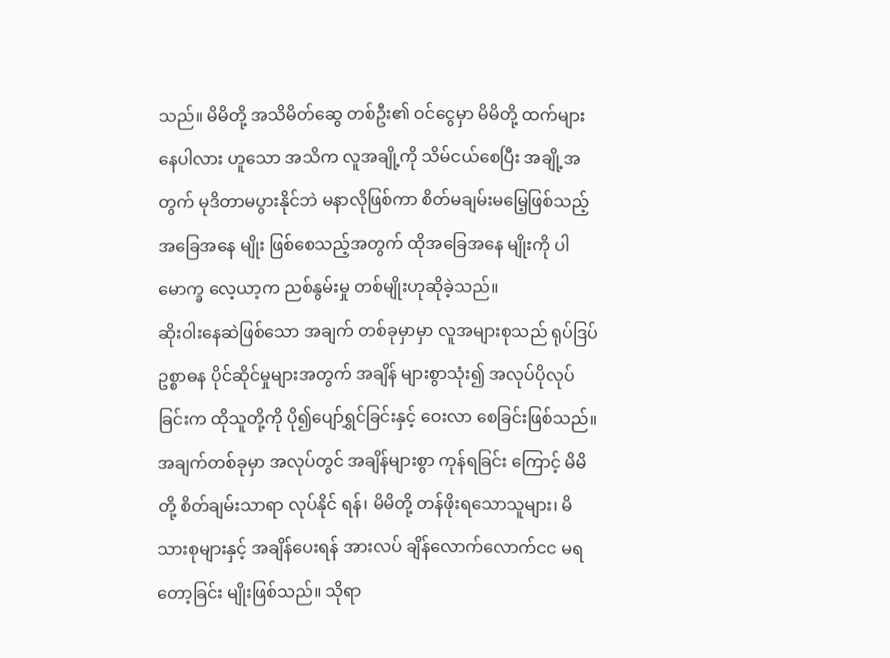သည်။ မိမိတို့ အသိမိတ်ဆွေ တစ်ဦး၏ ဝင်ငွေမှာ မိမိတို့ ထက်များနေပါလား ဟူသော အသိက လူအချို့ကို သိမ်ငယ်စေပြီး အချို့အတွက် မုဒိတာမပွားနိုင်ဘဲ မနာလိုဖြစ်ကာ စိတ်မချမ်းမမြေ့ဖြစ်သည့် အခြေအနေ မျိုး ဖြစ်စေသည့်အတွက် ထိုအခြေအနေ မျိုးကို ပါမောက္ခ လေ့ယာ့က ညစ်နွမ်းမှု တစ်မျိုးဟုဆိုခဲ့သည်။
ဆိုးဝါးနေဆဲဖြစ်သော အချက် တစ်ခုမှာမှာ လူအများစုသည် ရုပ်ဒြပ် ဥစ္စာဓန ပိုင်ဆိုင်မှုများအတွက် အချိန် များစွာသုံး၍ အလုပ်ပိုလုပ်ခြင်းက ထိုသူတို့ကို ပို၍ပျော်ရွှင်ခြင်းနှင့် ဝေးလာ စေခြင်းဖြစ်သည်။ အချက်တစ်ခုမှာ အလုပ်တွင် အချိန်များစွာ ကုန်ရခြင်း ကြောင့် မိမိတို့ စိတ်ချမ်းသာရာ လုပ်နိုင် ရန်၊ မိမိတို့ တန်ဖိုးရသောသူများ၊ မိသားစုများနှင့် အချိန်ပေးရန် အားလပ် ချိန်လောက်လောက်ငင မရတော့ခြင်း မျိုးဖြစ်သည်။ သိုရာ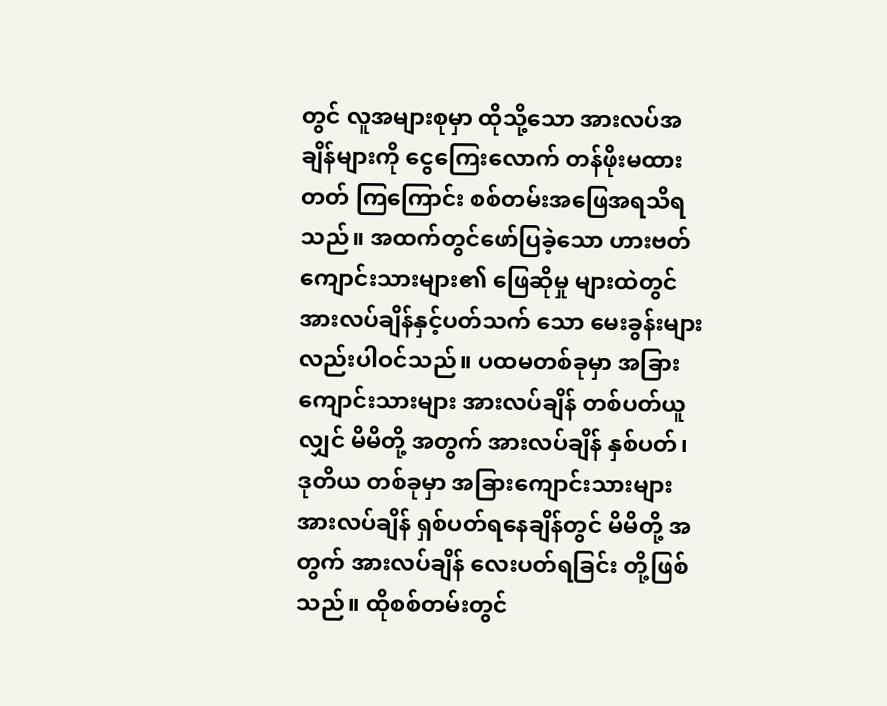တွင် လူအများစုမှာ ထိုသို့သော အားလပ်အချိန်များကို ငွေကြေးလောက် တန်ဖိုးမထားတတ် ကြကြောင်း စစ်တမ်းအဖြေအရသိရ သည်။ အထက်တွင်ဖော်ပြခဲ့သော ဟားဗတ်ကျောင်းသားများ၏ ဖြေဆိုမှု များထဲတွင် အားလပ်ချိန်နှင့်ပတ်သက် သော မေးခွန်းများလည်းပါဝင်သည်။ ပထမတစ်ခုမှာ အခြားကျောင်းသားများ အားလပ်ချိန် တစ်ပတ်ယူလျှင် မိမိတို့ အတွက် အားလပ်ချိန် နှစ်ပတ်၊ ဒုတိယ တစ်ခုမှာ အခြားကျောင်းသားများ အားလပ်ချိန် ရှစ်ပတ်ရနေချိန်တွင် မိမိတို့ အတွက် အားလပ်ချိန် လေးပတ်ရခြင်း တို့ဖြစ်သည်။ ထိုစစ်တမ်းတွင်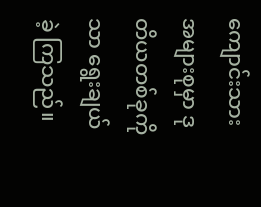ကျောင်းသား အများစုမှာ ဒုတိယတစ်ခုကိုသာ ရွေးချယ်ခဲ့ ကြသည်။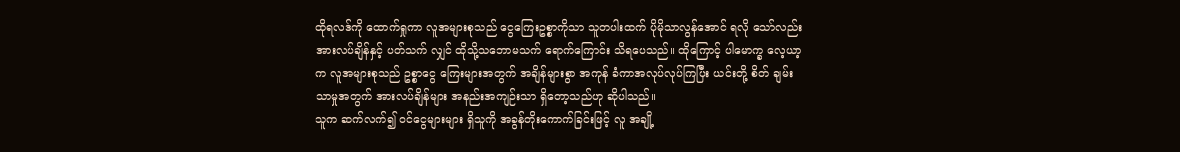ထိုရလဒ်ကို ထောက်ရှုကာ လူအများစုသည် ငွေကြေးဥစ္စာကိုသာ သူတပါးထက် ပိုမိုသာလွန်အောင် ရလို သော်လည်း အားလပ်ချိန်နှင့် ပတ်သက် လျှင် ထိုသို့သဘောမသက် ရောက်ကြောင်း သိရပေသည်။ ထိုကြောင့် ပါမောက္ခ လေ့ယာ့က လူအများစုသည် ဥစ္စာငွေ ကြေးများအတွက် အချိန်များစွာ အကုန် ခံကာအလုပ်လုပ်ကြပြီး ယင်းတို့ စိတ် ချမ်းသာမှုအတွက် အားလပ်ချိန်များ အနည်းအကျဉ်းသာ ရှိတော့သည်ဟု ဆိုပါသည်။
သူက ဆက်လက်၍ ဝင်ငွေများများ ရှိသူကို အခွန်တိုးကောက်ခြင်းဖြင့် လူ အချို့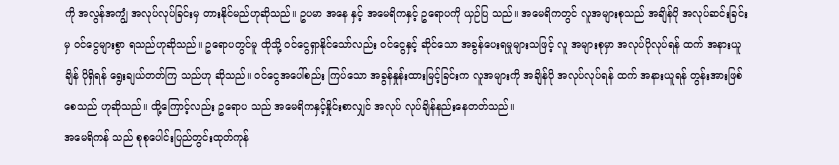ကို အလွန်အကျွံ အလုပ်လုပ်ခြင်းမှ တားနိုင်မည်ဟုဆိုသည်။ ဥပမာ အနေ နှင့် အမေရိကနှင့် ဥရောပကို ယှဉ်ပြ သည်။ အမေရိကတွင် လူအများစုသည် အချိန်ပို အလုပ်ဆင်းခြင်းမှ ဝင်ငွေများစွာ ရသည်ဟုဆိုသည်။ ဥရောပတွင်မူ ထိုသို့ ဝင်ငွေရှာနိုင်သော်လည်း ဝင်ငွေနှင့် ဆိုင်သော အခွန်ပေးရမှုများသဖြင့် လူ အများစုမှာ အလုပ်ပိုလုပ်ရန် ထက် အနားယူချိန် ပိုရှိရန် ရွေးချယ်တတ်ကြ သည်ဟု ဆိုသည်။ ဝင်ငွေအပေါ်စည်း ကြပ်သော အခွန်နှုန်းထားမြင့်ခြင်းက လူအများကို အချိန်ပို အလုပ်လုပ်ရန် ထက် အနားယူရန် တွန်းအားဖြစ်စေသည် ဟုဆိုသည်။ ထို့ကြောင့်လည်း ဥရောပ သည် အမေရိကနှင့်နှိုင်းစာလျှင် အလုပ် လုပ်ချိန်နည်းနေတတ်သည်။
အမေရိကန် သည် စုစုပေါင်းပြည်တွင်းထုတ်ကုန်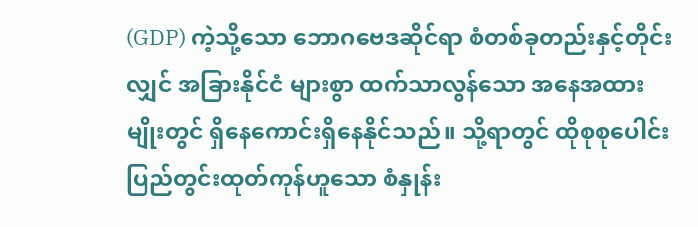(GDP) ကဲ့သို့သော ဘောဂဗေဒဆိုင်ရာ စံတစ်ခုတည်းနှင့်တိုင်းလျှင် အခြားနိုင်ငံ များစွာ ထက်သာလွန်သော အနေအထား မျိုးတွင် ရှိနေကောင်းရှိနေနိုင်သည်။ သို့ရာတွင် ထိုစုစုပေါင်းပြည်တွင်းထုတ်ကုန်ဟူသော စံနှုန်း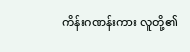ကိန်းဂဏန်းကား လူတို့၏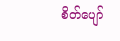စိတ်ပျော်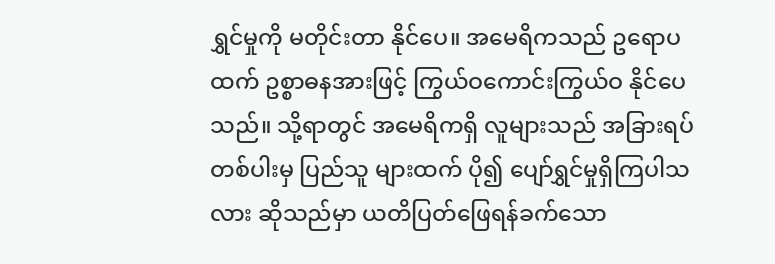ရွှင်မှုကို မတိုင်းတာ နိုင်ပေ။ အမေရိကသည် ဥရောပထက် ဥစ္စာဓနအားဖြင့် ကြွယ်ဝကောင်းကြွယ်ဝ နိုင်ပေသည်။ သို့ရာတွင် အမေရိကရှိ လူများသည် အခြားရပ်တစ်ပါးမှ ပြည်သူ များထက် ပို၍ ပျော်ရွှင်မှုရှိကြပါသလား ဆိုသည်မှာ ယတိပြတ်ဖြေရန်ခက်သော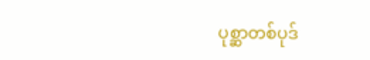ပုစ္ဆာတစ်ပုဒ်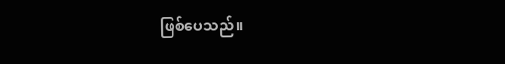ဖြစ်ပေသည်။